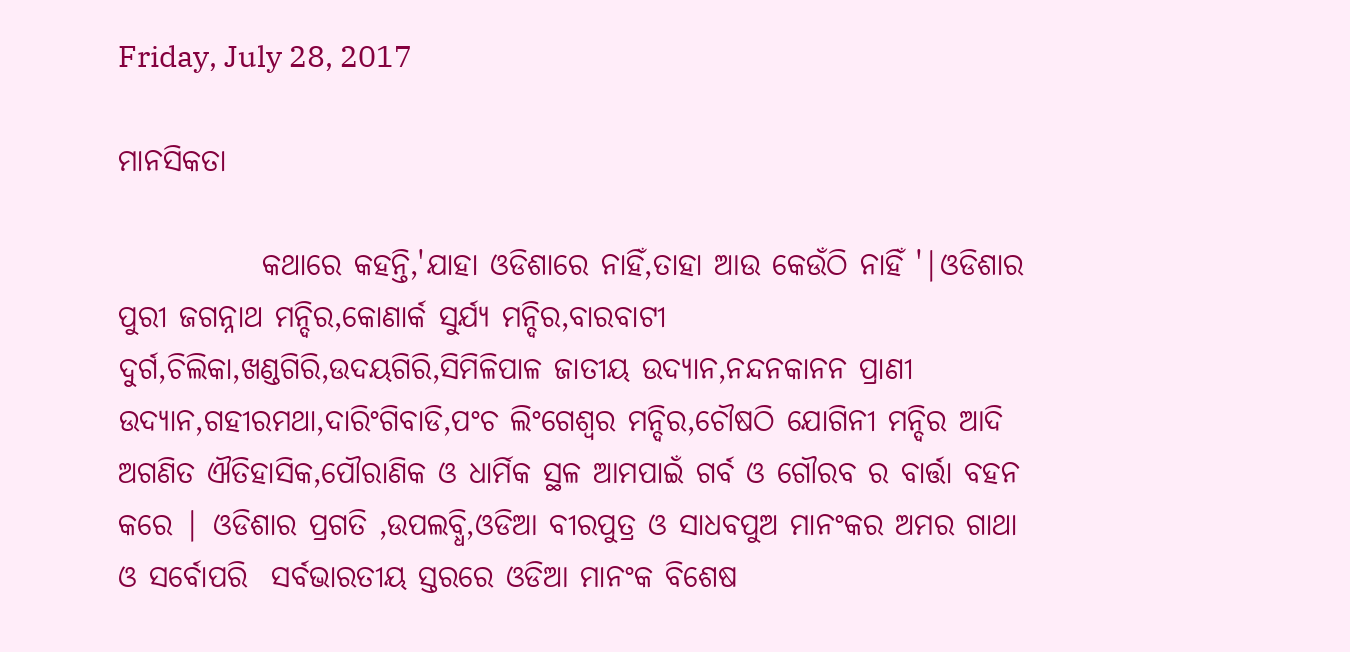Friday, July 28, 2017

ମାନସିକତା

            କଥାରେ କହନ୍ତି,'ଯାହା ଓଡିଶାରେ ନାହିଁ,ତାହା ଆଉ କେଉଁଠି ନାହିଁ '|ଓଡିଶାର ପୁରୀ ଜଗନ୍ନାଥ ମନ୍ଦିର,କୋଣାର୍କ ସୁର୍ଯ୍ୟ ମନ୍ଦିର,ବାରବାଟୀ ଦୁର୍ଗ,ଚିଲିକା,ଖଣ୍ଡଗିରି,ଉଦୟଗିରି,ସିମିଳିପାଳ ଜାତୀୟ ଉଦ୍ୟାନ,ନନ୍ଦନକାନନ ପ୍ରାଣୀ ଉଦ୍ୟାନ,ଗହୀରମଥା,ଦାରିଂଗିବାଡି,ପଂଚ ଲିଂଗେଶ୍ବର ମନ୍ଦିର,ଚୌଷଠି ଯୋଗିନୀ ମନ୍ଦିର ଆଦି ଅଗଣିତ ଐତିହାସିକ,ପୌରାଣିକ ଓ ଧାର୍ମିକ ସ୍ଥଳ ଆମପାଇଁ ଗର୍ବ ଓ ଗୌରବ ର ବାର୍ତ୍ତା ବହନ କରେ | ଓଡିଶାର ପ୍ରଗତି ,ଉପଲବ୍ଧି,ଓଡିଆ ବୀରପୁତ୍ର ଓ ସାଧବପୁଅ ମାନଂକର ଅମର ଗାଥା ଓ ସର୍ବୋପରି  ସର୍ବଭାରତୀୟ ସ୍ତରରେ ଓଡିଆ ମାନଂକ ବିଶେଷ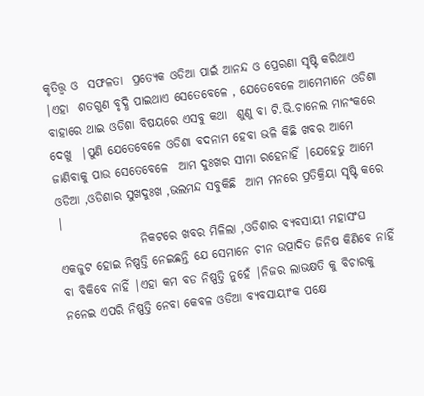କୃତିତ୍ତ୍ବ ଓ  ସଫଳତା  ପ୍ରତ୍ୟେକ ଓଡିଆ ପାଇଁ ଆନନ୍ଦ ଓ ପ୍ରେରଣା ସୃଷ୍ଟି କରିଥାଏ   |ଏହା  ଶତଗୁଣ ବୃଦ୍ଧି ପାଇଥାଏ ସେତେବେଳେ , ଯେତେବେଳେ ଆମେମାନେ ଓଡିଶା ବାହାରେ ଥାଇ ଓଡିଶା ବିଷୟରେ ଏସବୁ କଥା  ଶୁଣୁ ବା ଟି.ଭି.ଚାନେଲ ମାନଂକରେ ଦେଖୁ  |ପୁଣି ଯେତେବେଳେ ଓଡିଶା ବଦନାମ ହେବା ଭଳି କିଛି ଖବର ଆମେ ଜାଣିବାକୁ ପାଉ ସେତେବେଳେ  ଆମ ଦୁଃଖର ସୀମା ରହେନାହିଁ |ଯେହେତୁ ଆମେ ଓଡିଆ ,ଓଡିଶାର ସୁଖଦୁଃଖ ,ଭଲମନ୍ଦ ସବୁକିଛି  ଆମ ମନରେ ପ୍ରତିକ୍ରିୟା ସୃଷ୍ଟି କରେ |
                 ନିକଟରେ ଖବର ମିଳିଲା ,ଓଡିଶାର ବ୍ୟବସାୟୀ ମହାସଂଘ ଏକଜୁଟ ହୋଇ ନିଷ୍ପତ୍ତି ନେଇଛନ୍ତି ଯେ ସେମାନେ ଚୀନ ଉତ୍ପାଦିତ ଜିନିଷ କିଣିବେ ନାହିଁ ବା ବିକିବେ ନାହିଁ |ଏହା କମ ବଡ ନିଷ୍ପତ୍ତି ନୁହେଁ |ନିଜର ଲାଭକ୍ଷତି କୁ ବିଚାରକୁ ନନେଇ ଏପରି ନିଷ୍ପତ୍ତି ନେବା କେବଳ ଓଡିଆ ବ୍ୟବସାୟୀଂକ ପକ୍ଷେ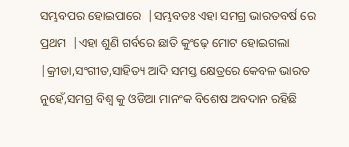ସମ୍ଭବପର ହୋଇପାରେ  |ସମ୍ଭବତଃ ଏହା ସମଗ୍ର ଭାରତବର୍ଷ ରେ ପ୍ରଥମ  |ଏହା ଶୁଣି ଗର୍ବରେ ଛାତି କୁଂଢ଼େ ମୋଟ ହୋଇଗଲା |କ୍ରୀଡା,ସଂଗୀତ,ସାହିତ୍ୟ ଆଦି ସମସ୍ତ କ୍ଷେତ୍ରରେ କେବଳ ଭାରତ ନୁହେଁ,ସମଗ୍ର ବିଶ୍ବ କୁ ଓଡିଆ ମାନଂକ ବିଶେଷ ଅବଦାନ ରହିଛି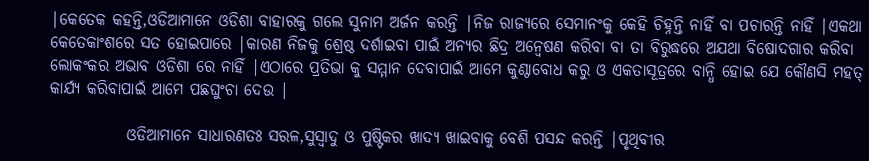|କେତେକ କହନ୍ତି,ଓଡିଆମାନେ ଓଡିଶା ବାହାରକୁ ଗଲେ ସୁନାମ ଅର୍ଜନ କରନ୍ତି |ନିଜ ରାଜ୍ୟରେ ସେମାନଂକୁ କେହି ଚିହ୍ନନ୍ତି ନାହିଁ ବା ପଚାରନ୍ତି ନାହିଁ |ଏକଥା କେତେକାଂଶରେ ସତ ହୋଇପାରେ |କାରଣ ନିଜକୁ ଶ୍ରେଷ୍ଠ ଦର୍ଶାଇବା ପାଇଁ ଅନ୍ୟର ଛିଦ୍ର ଅନ୍ବେଷଣ କରିବା ବା ତା ବିରୁଦ୍ଧରେ ଅଯଥା ବିଷୋଦଗାର କରିବା ଲୋକଂକର ଅଭାବ ଓଡିଶା ରେ ନାହିଁ |ଏଠାରେ ପ୍ରତିଭା କୁ ସମ୍ମାନ ଦେବାପାଇଁ ଆମେ କୁଣ୍ଠାବୋଧ କରୁ ଓ ଏକତାସୂତ୍ରରେ ବାନ୍ଧି ହୋଇ ଯେ କୌଣସି ମହତ୍ କାର୍ଯ୍ୟ କରିବାପାଇଁ ଆମେ ପଛଘୁଂଚା ଦେଉ |

            ଓଡିଆମାନେ ସାଧାରଣତଃ ସରଳ,ସୁସ୍ବାଦୁ ଓ ପୁଷ୍ଟିକର ଖାଦ୍ୟ ଖାଇବାକୁ ବେଶି ପସନ୍ଦ କରନ୍ତି |ପୃଥିବୀର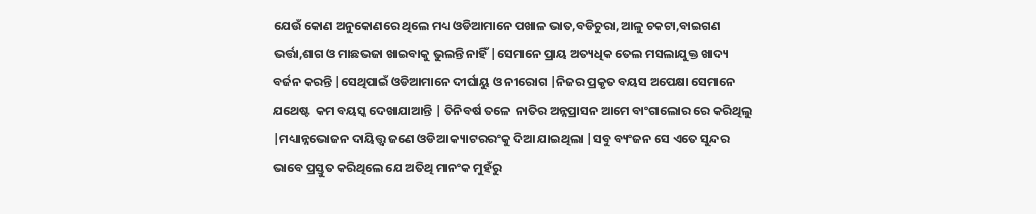ଯେଉଁ କୋଣ ଅନୁକୋଣରେ ଥିଲେ ମଧ୍ୟ ଓଡିଆମାନେ ପଖାଳ ଭାତ,ବଡିଚୁରା,ଆଳୁ ଚକଟା,ବାଇଗଣ ଭର୍ତ୍ତା,ଶାଗ ଓ ମାଛଭଜା ଖାଇବାକୁ ଭୁଲନ୍ତି ନାହିଁ |ସେମାନେ ପ୍ରାୟ ଅତ୍ୟଧିକ ତେଲ ମସଲାଯୁକ୍ତ ଖାଦ୍ୟ ବର୍ଜନ କରନ୍ତି |ସେଥିପାଇଁ ଓଡିଆମାନେ ଦୀର୍ଘାୟୁ ଓ ନୀରୋଗ |ନିଜର ପ୍ରକୃତ ବୟସ ଅପେକ୍ଷା ସେମାନେ ଯଥେଷ୍ଟ  କମ ବୟସ୍କ ଦେଖାଯାଆନ୍ତି | ତିନିବର୍ଷ ତଳେ  ନାତିର ଅନ୍ନପ୍ରାସନ ଆମେ ବାଂଗାଲୋର ରେ କରିଥିଲୁ |ମଧ୍ୟାନ୍ନଭୋଜନ ଦାୟିତ୍ତ୍ବ ଜଣେ ଓଡିଆ କ୍ୟାଟରରଂକୁ ଦିଆ ଯାଇଥିଲା |ସବୁ ବ୍ୟଂଜନ ସେ ଏତେ ସୁନ୍ଦର ଭାବେ ପ୍ରସ୍ତୁତ କରିଥିଲେ ଯେ ଅତିଥି ମାନଂକ ମୁହଁରୁ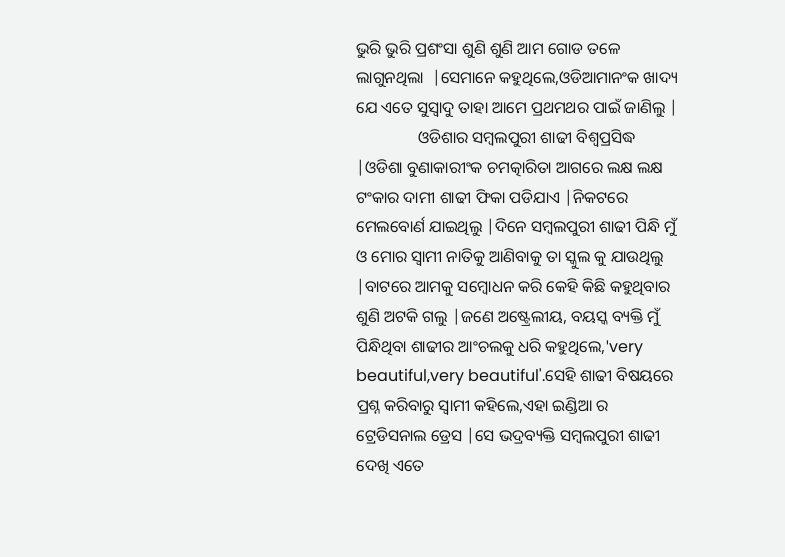ଭୁରି ଭୁରି ପ୍ରଶଂସା ଶୁଣି ଶୁଣି ଆମ ଗୋଡ ତଳେ ଲାଗୁନଥିଲା  |ସେମାନେ କହୁଥିଲେ,ଓଡିଆମାନଂକ ଖାଦ୍ୟ ଯେ ଏତେ ସୁସ୍ବାଦୁ ତାହା ଆମେ ପ୍ରଥମଥର ପାଇଁ ଜାଣିଲୁ |
               ଓଡିଶାର ସମ୍ବଲପୁରୀ ଶାଢୀ ବିଶ୍ବପ୍ରସିଦ୍ଧ |ଓଡିଶା ବୁଣାକାରୀଂକ ଚମତ୍କାରିତା ଆଗରେ ଲକ୍ଷ ଲକ୍ଷ ଟଂକାର ଦାମୀ ଶାଢୀ ଫିକା ପଡିଯାଏ |ନିକଟରେ ମେଲବୋର୍ଣ ଯାଇଥିଲୁ |ଦିନେ ସମ୍ବଲପୁରୀ ଶାଢୀ ପିନ୍ଧି ମୁଁ ଓ ମୋର ସ୍ବାମୀ ନାତିକୁ ଆଣିବାକୁ ତା ସ୍କୁଲ କୁ ଯାଉଥିଲୁ |ବାଟରେ ଆମକୁ ସମ୍ବୋଧନ କରି କେହି କିଛି କହୁଥିବାର ଶୁଣି ଅଟକି ଗଲୁ |ଜଣେ ଅଷ୍ଟ୍ରେଲୀୟ, ବୟସ୍କ ବ୍ୟକ୍ତି ମୁଁ ପିନ୍ଧିଥିବା ଶାଢୀର ଆଂଚଲକୁ ଧରି କହୁଥିଲେ,'very beautiful,very beautiful'.ସେହି ଶାଢୀ ବିଷୟରେ ପ୍ରଶ୍ନ କରିବାରୁ ସ୍ବାମୀ କହିଲେ,ଏହା ଇଣ୍ଡିଆ ର ଟ୍ରେଡିସନାଲ ଡ୍ରେସ |ସେ ଭଦ୍ରବ୍ୟକ୍ତି ସମ୍ବଲପୁରୀ ଶାଢୀ ଦେଖି ଏତେ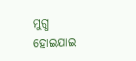ମୁଗ୍ଧ ହୋଇଯାଇ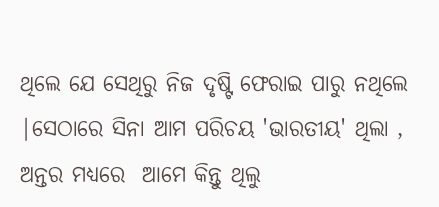ଥିଲେ ଯେ ସେଥିରୁ ନିଜ ଦୃଷ୍ଟି ଫେରାଇ ପାରୁ ନଥିଲେ |ସେଠାରେ ସିନା ଆମ ପରିଚୟ 'ଭାରତୀୟ' ଥିଲା , ଅନ୍ତର ମଧ୍ୟରେ  ଆମେ କିନ୍ତୁ ଥିଲୁ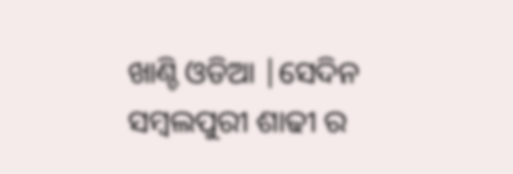ଖାଣ୍ଚି ଓଡିଆ |ସେଦିନ ସମ୍ବଲପୁରୀ ଶାଢୀ ର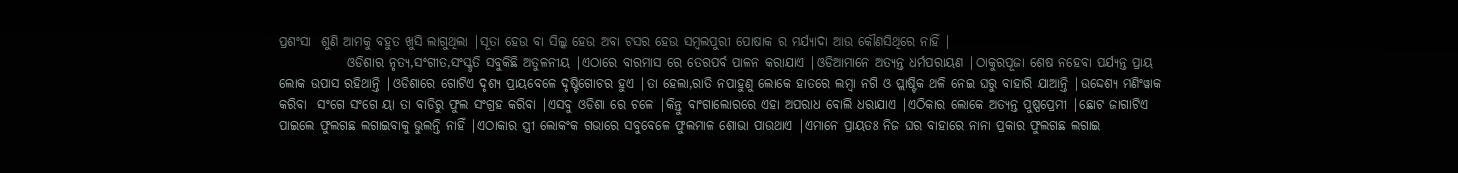ପ୍ରଶଂସା  ଶୁଣି ଆମକୁ ବହୁତ ଖୁସି ଲାଗୁଥିଲା |ସୂତା ହେଉ ବା ସିଲ୍କ ହେଉ ଅବା ଟସର ହେଉ ସମ୍ବଲପୁରୀ ପୋଷାକ ର ମର୍ଯ୍ୟାଦା ଆଉ କୌଣସିଥିରେ ନାହିଁ |
             ଓଡିଶାର ନୃତ୍ୟ,ସଂଗୀତ,ସଂସ୍କୃତି ସବୁକିଛି ଅତୁଳନୀୟ |ଏଠାରେ ବାରମାସ ରେ ତେରପର୍ବ ପାଳନ କରାଯାଏ |ଓଡିଆମାନେ ଅତ୍ୟନ୍ତ ଧର୍ମପରାୟଣ |ଠାକୁରପୂଜା ଶେଷ ନହେବା ପର୍ଯ୍ୟନ୍ତ ପ୍ରାୟ ଲୋକ ଉପାସ ରହିଥାନ୍ତି |ଓଡିଶାରେ ଗୋଟିଏ ଦୃଶ୍ୟ ପ୍ରାୟବେଳେ ଦୃଷ୍ଟିଗୋଚର ହୁଏ |ତା ହେଲା,ରାତି ନପାହୁଣୁ ଲୋକେ ହାତରେ ଲମ୍ବା ନଗି ଓ ପ୍ଲାଷ୍ଟିକ ଥଳି ନେଇ ଘରୁ ବାହାରି ଯାଆନ୍ତି |ଉଦ୍ଦେଶ୍ୟ ମଣିଂୱାକ କରିବା  ସଂଗେ ସଂଗେ ୟା ତା ବାଡିରୁ ଫୁଲ ସଂଗ୍ରହ କରିବା |ଏସବୁ ଓଡିଶା ରେ ଚଳେ |କିନ୍ତୁ ବାଂଗାଲୋରରେ ଏହା ଅପରାଧ ବୋଲି ଧରାଯାଏ |ଏଠିକାର ଲୋକେ ଅତ୍ୟନ୍ତ ପୁଷ୍ପପ୍ରେମୀ |ଛୋଟ ଜାଗାଟିଏ ପାଇଲେ ଫୁଲଗଛ ଲଗାଇବାକୁ ଭୁଲନ୍ତି ନାହିଁ |ଏଠାକାର ସ୍ତ୍ରୀ ଲୋକଂକ ଗଭାରେ ସବୁବେଳେ ଫୁଲମାଳ ଶୋଭା ପାଉଥାଏ |ଏମାନେ ପ୍ରାୟତଃ ନିଜ ଘର ବାହାରେ ନାନା ପ୍ରକାର ଫୁଲଗଛ ଲଗାଇ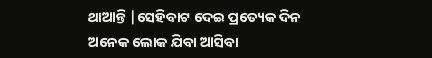ଥାଆନ୍ତି |ସେହିବାଟ ଦେଇ ପ୍ରତ୍ୟେକ ଦିନ ଅନେକ ଲୋକ ଯିବା ଆସିବା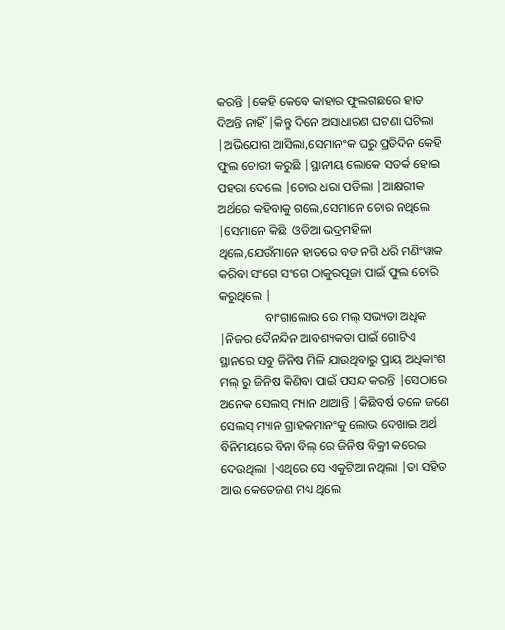କରନ୍ତି |କେହି କେବେ କାହାର ଫୁଲଗଛରେ ହାତ ଦିଅନ୍ତି ନାହିଁ |କିନ୍ତୁ ଦିନେ ଅସାଧାରଣ ଘଟଣା ଘଟିଲା |ଅଭିଯୋଗ ଆସିଲା,ସେମାନଂକ ଘରୁ ପ୍ରତିଦିନ କେହି ଫୁଲ ଚୋରୀ କରୁଛି |ସ୍ଥାନୀୟ ଲୋକେ ସତର୍କ ହୋଇ ପହରା ଦେଲେ |ଚୋର ଧରା ପଡିଲା |ଆକ୍ଷରୀକ ଅର୍ଥରେ କହିବାକୁ ଗଲେ,ସେମାନେ ଚୋର ନଥିଲେ |ସେମାନେ କିଛି  ଓଡିଆ ଭଦ୍ରମହିଳା ଥିଲେ,ଯେଉଁମାନେ ହାତରେ ବଡ ନଗି ଧରି ମଣିଂୱାକ କରିବା ସଂଗେ ସଂଗେ ଠାକୁରପୂଜା ପାଇଁ ଫୁଲ ଚୋରି କରୁଥିଲେ |
               ବାଂଗାଲୋର ରେ ମଲ୍ ସଭ୍ୟତା ଅଧିକ |ନିଜର ଦୈନନ୍ଦିନ ଆବଶ୍ୟକତା ପାଇଁ ଗୋଟିଏ ସ୍ଥାନରେ ସବୁ ଜିନିଷ ମିଳି ଯାଉଥିବାରୁ ପ୍ରାୟ ଅଧିକାଂଶ ମଲ୍ ରୁ ଜିନିଷ କିଣିବା ପାଇଁ ପସନ୍ଦ କରନ୍ତି |ସେଠାରେ ଅନେକ ସେଲସ୍ ମ୍ୟାନ ଥାଆନ୍ତି |କିଛିବର୍ଷ ତଳେ ଜଣେ ସେଲସ୍ ମ୍ୟାନ ଗ୍ରାହକମାନଂକୁ ଲୋଭ ଦେଖାଇ ଅର୍ଥ ବିନିମୟରେ ବିନା ବିଲ୍ ରେ ଜିନିଷ ବିକ୍ରୀ କରେଇ ଦେଉଥିଲା |ଏଥିରେ ସେ ଏକୁଟିଆ ନଥିଲା |ତା ସହିତ ଆଉ କେତେଜଣ ମଧ୍ୟ ଥିଲେ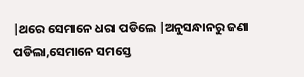|ଥରେ ସେମାନେ ଧରା ପଡିଲେ |ଅନୁସନ୍ଧାନରୁ ଜଣା ପଡିଲା,ସେମାନେ ସମସ୍ତେ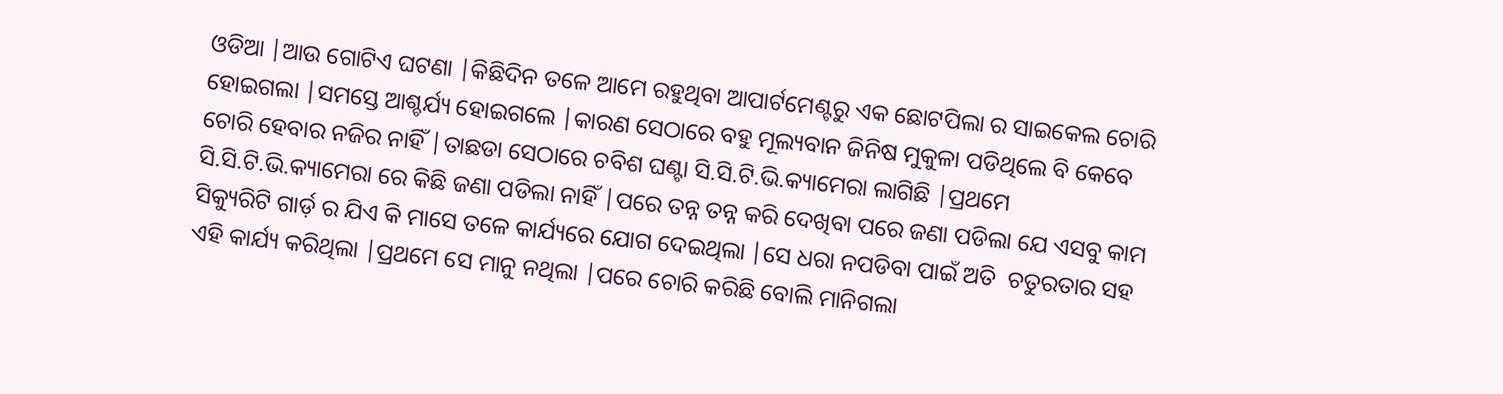ଓଡିଆ |ଆଉ ଗୋଟିଏ ଘଟଣା |କିଛିଦିନ ତଳେ ଆମେ ରହୁଥିବା ଆପାର୍ଟମେଣ୍ଟରୁ ଏକ ଛୋଟପିଲା ର ସାଇକେଲ ଚୋରି ହୋଇଗଲା |ସମସ୍ତେ ଆଶ୍ଚର୍ଯ୍ୟ ହୋଇଗଲେ |କାରଣ ସେଠାରେ ବହୁ ମୂଲ୍ୟବାନ ଜିନିଷ ମୁକୁଳା ପଡିଥିଲେ ବି କେବେ ଚୋରି ହେବାର ନଜିର ନାହିଁ |ତାଛଡା ସେଠାରେ ଚବିଶ ଘଣ୍ଟା ସି.ସି.ଟି.ଭି.କ୍ୟାମେରା ଲାଗିଛି |ପ୍ରଥମେ ସି.ସି.ଟି.ଭି.କ୍ୟାମେରା ରେ କିଛି ଜଣା ପଡିଲା ନାହିଁ |ପରେ ତନ୍ନ ତନ୍ନ କରି ଦେଖିବା ପରେ ଜଣା ପଡିଲା ଯେ ଏସବୁ କାମ ସିକ୍ୟୁରିଟି ଗାର୍ଡ଼ ର ଯିଏ କି ମାସେ ତଳେ କାର୍ଯ୍ୟରେ ଯୋଗ ଦେଇଥିଲା |ସେ ଧରା ନପଡିବା ପାଇଁ ଅତି  ଚତୁରତାର ସହ ଏହି କାର୍ଯ୍ୟ କରିଥିଲା |ପ୍ରଥମେ ସେ ମାନୁ ନଥିଲା |ପରେ ଚୋରି କରିଛି ବୋଲି ମାନିଗଲା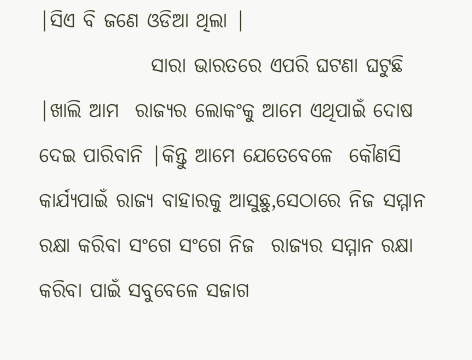|ସିଏ ବି ଜଣେ ଓଡିଆ ଥିଲା |
              ସାରା ଭାରତରେ ଏପରି ଘଟଣା ଘଟୁଛି |ଖାଲି ଆମ  ରାଜ୍ୟର ଲୋକଂକୁ ଆମେ ଏଥିପାଇଁ ଦୋଷ ଦେଇ ପାରିବାନି |କିନ୍ତୁ ଆମେ ଯେତେବେଳେ  କୌଣସି କାର୍ଯ୍ୟପାଇଁ ରାଜ୍ୟ ବାହାରକୁ ଆସୁଛୁ,ସେଠାରେ ନିଜ ସମ୍ମାନ ରକ୍ଷା କରିବା ସଂଗେ ସଂଗେ ନିଜ  ରାଜ୍ୟର ସମ୍ମାନ ରକ୍ଷା କରିବା ପାଇଁ ସବୁବେଳେ ସଜାଗ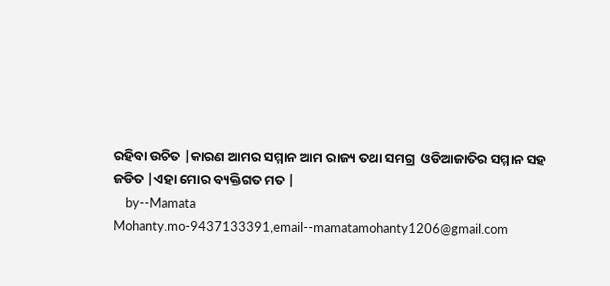ରହିବା ଉଚିତ |କାରଣ ଆମର ସମ୍ମାନ ଆମ ରାଜ୍ୟ ତଥା ସମଗ୍ର  ଓଡିଆଜାତିର ସମ୍ମାନ ସହ ଜଡିତ |ଏହା ମୋର ବ୍ୟକ୍ତିଗତ ମତ |
    by--Mamata Mohanty.mo-9437133391,email--mamatamohanty1206@gmail.com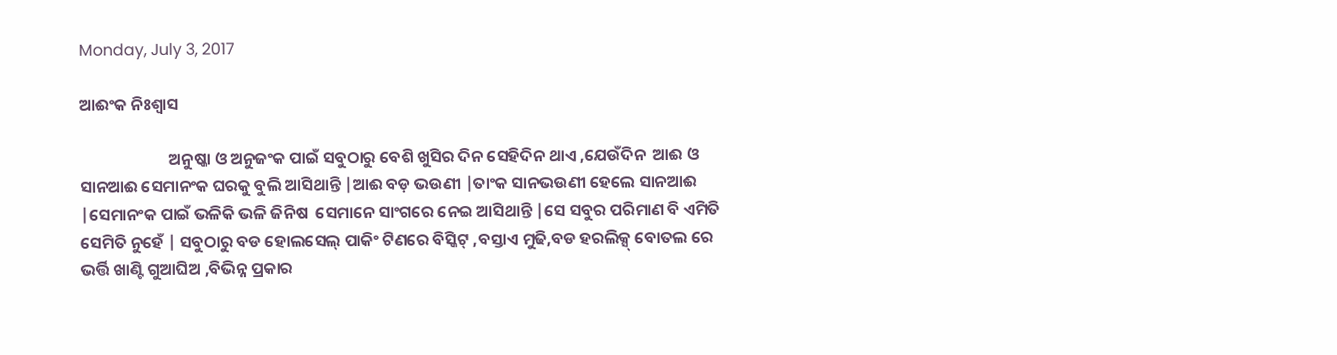Monday, July 3, 2017

ଆଈଂକ ନିଃଶ୍ୱାସ

                        ଅନୁଷ୍କା ଓ ଅନୁଜଂକ ପାଇଁ ସବୁଠାରୁ ବେଶି ଖୁସିର ଦିନ ସେହିଦିନ ଥାଏ ,ଯେଉଁଦିନ  ଆଈ ଓ ସାନଆଈ ସେମାନଂକ ଘରକୁ ବୁଲି ଆସିଥାନ୍ତି |ଆଈ ବଡ଼ ଭଉଣୀ |ତାଂକ ସାନଭଉଣୀ ହେଲେ ସାନଆଈ |ସେମାନଂକ ପାଇଁ ଭଳିକି ଭଳି ଜିନିଷ  ସେମାନେ ସାଂଗରେ ନେଇ ଆସିଥାନ୍ତି |ସେ ସବୁର ପରିମାଣ ବି ଏମିତି ସେମିତି ନୁହେଁ | ସବୁଠାରୁ ବଡ ହୋଲସେଲ୍ ପାକିଂ ଟିଣରେ ବିସ୍କିଟ୍ ,ବସ୍ତାଏ ମୁଢି,ବଡ ହରଲିକ୍ସ୍ ବୋତଲ ରେ ଭର୍ତ୍ତି ଖାଣ୍ଟି ଗୁଆଘିଅ ,ବିଭିନ୍ନ ପ୍ରକାର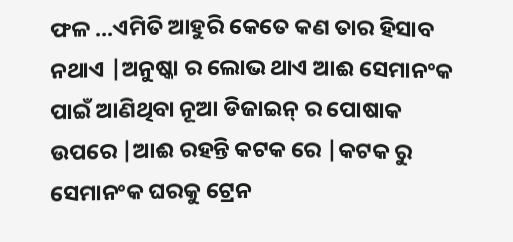ଫଳ ...ଏମିତି ଆହୁରି କେତେ କଣ ତାର ହିସାବ ନଥାଏ |ଅନୁଷ୍କା ର ଲୋଭ ଥାଏ ଆଈ ସେମାନଂକ ପାଇଁ ଆଣିଥିବା ନୂଆ ଡିଜାଇନ୍ ର ପୋଷାକ ଉପରେ |ଆଈ ରହନ୍ତି କଟକ ରେ |କଟକ ରୁ ସେମାନଂକ ଘରକୁ ଟ୍ରେନ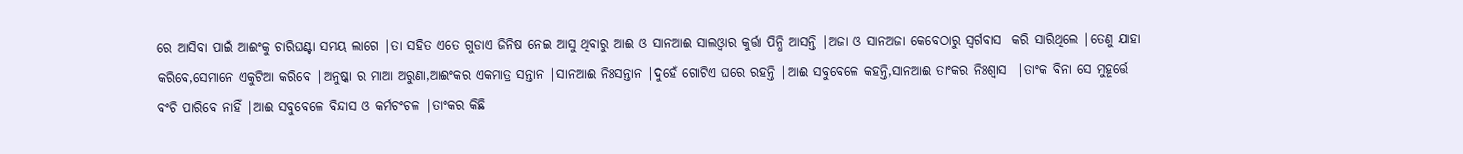ରେ ଆସିବା ପାଇଁ ଆଈଂକୁ ଚାରିଘଣ୍ଟା ସମୟ ଲାଗେ |ତା ସହିତ ଏତେ ଗୁଡାଏ ଜିନିଷ ନେଇ ଆସୁ ଥିବାରୁ ଆଈ ଓ ସାନଆଈ ସାଲଓ୍ଵାର କୁର୍ତ୍ତା ପିନ୍ଧି ଆସନ୍ତି |ଅଜା ଓ ସାନଅଜା କେବେଠାରୁ ସ୍ୱର୍ଗବାସ  କରି ସାରିଥିଲେ |ତେଣୁ ଯାହା କରିବେ,ସେମାନେ ଏକୁଟିଆ କରିବେ |ଅନୁଷ୍କା ର ମାଆ ଅରୁଣା,ଆଈଂକର ଏକମାତ୍ର ସନ୍ତାନ |ସାନଆଈ ନିଃସନ୍ତାନ |ଦୁହେଁ ଗୋଟିଏ ଘରେ ରହନ୍ତି |ଆଈ ସବୁବେଳେ କହନ୍ତି,ସାନଆଈ ତାଂକର ନିଃଶ୍ୱାସ  |ତାଂକ ବିନା ସେ ମୁହୂର୍ତ୍ତେ ବଂଚି ପାରିବେ ନାହିଁ |ଆଈ ସବୁବେଳେ ବିନ୍ଦାସ ଓ କର୍ମଚଂଚଳ |ତାଂକର କିଛି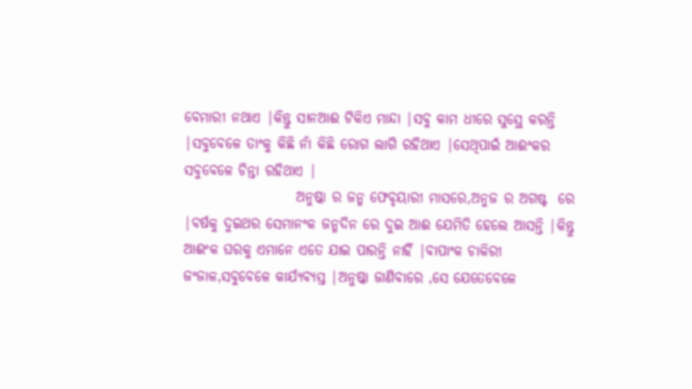ବେମାରୀ ନଥାଏ |କିନ୍ତୁ ସାନଆଈ ଟିକିଏ ମାନ୍ଦା |ସବୁ କାମ ଧୀରେ ସୁସ୍ଥେ କରନ୍ତି |ସବୁବେଳେ ତାଂକୁ କିଛି ନାଁ କିଛି ରୋଗ ଲାଗି ରହିଥାଏ |ସେଥିପାଇଁ ଆଈଂକର ସବୁବେଳେ ଚିନ୍ତା ରହିଥାଏ |
                    ଅନୁଷ୍କା ର ଜନ୍ମ ଫେବୃୟାରୀ ମାସରେ,ଅନୁଜ ର ଅଗଷ୍ଟ  ରେ |ବର୍ଷକୁ ଦୁଇଥର ସେମାନଂକ ଜନ୍ମଦିନ ରେ ଦୁଇ ଆଈ ଯେମିତି ହେଲେ ଆସନ୍ତି |କିନ୍ତୁ ଆଈଂକ ଘରକୁ ଏମାନେ ଏତେ ଯାଇ ପାରନ୍ତି ନାହିଁ |ବାପାଂକ ଚାକିରୀ ଜଂଜାଳ,ସବୁବେଳେ କାର୍ଯ୍ୟବ୍ୟସ୍ତ |ଅନୁଷ୍କା ଜାଣିବାରେ ,ସେ ଯେତେବେଳେ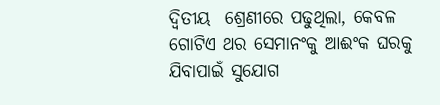ଦ୍ୱିତୀୟ  ଶ୍ରେଣୀରେ ପଢୁଥିଲା, କେବଳ ଗୋଟିଏ ଥର ସେମାନଂକୁ ଆଈଂକ ଘରକୁ ଯିବାପାଇଁ ସୁଯୋଗ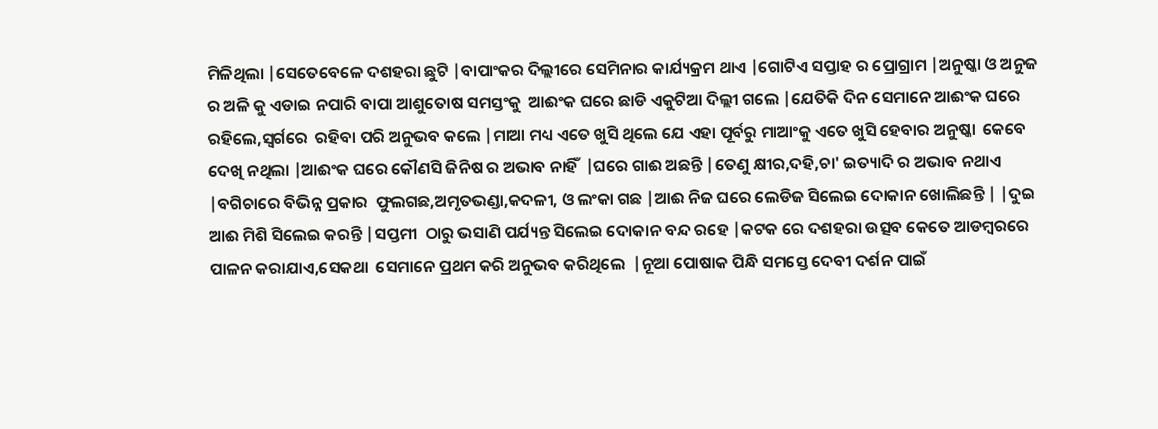ମିଳିଥିଲା |ସେତେବେଳେ ଦଶହରା ଛୁଟି |ବାପାଂକର ଦିଲ୍ଲୀରେ ସେମିନାର କାର୍ଯ୍ୟକ୍ରମ ଥାଏ |ଗୋଟିଏ ସପ୍ତାହ ର ପ୍ରୋଗ୍ରାମ |ଅନୁଷ୍କା ଓ ଅନୁଜ ର ଅଳି କୁ ଏଡାଇ ନପାରି ବାପା ଆଶୁତୋଷ ସମସ୍ତଂକୁ  ଆଈଂକ ଘରେ ଛାଡି ଏକୁଟିଆ ଦିଲ୍ଲୀ ଗଲେ |ଯେତିକି ଦିନ ସେମାନେ ଆଈଂକ ଘରେ ରହିଲେ,ସ୍ଵର୍ଗରେ  ରହିବା ପରି ଅନୁଭବ କଲେ |ମାଆ ମଧ୍ୟ ଏତେ ଖୁସି ଥିଲେ ଯେ ଏହା ପୂର୍ବରୁ ମାଆଂକୁ ଏତେ ଖୁସି ହେବାର ଅନୁଷ୍କା  କେବେ ଦେଖି ନଥିଲା |ଆଈଂକ ଘରେ କୌଣସି ଜିନିଷ ର ଅଭାବ ନାହିଁ  |ଘରେ ଗାଈ ଅଛନ୍ତି |ତେଣୁ କ୍ଷୀର,ଦହି,ଚା' ଇତ୍ୟାଦି ର ଅଭାବ ନଥାଏ |ବଗିଚାରେ ବିଭିନ୍ନ ପ୍ରକାର  ଫୁଲଗଛ,ଅମୃତଭଣ୍ଡା,କଦଳୀ, ଓ ଲଂକା ଗଛ |ଆଈ ନିଜ ଘରେ ଲେଡିଜ ସିଲେଇ ଦୋକାନ ଖୋଲିଛନ୍ତି | |ଦୁଇ ଆଈ ମିଶି ସିଲେଇ କରନ୍ତି |ସପ୍ତମୀ  ଠାରୁ ଭସାଣି ପର୍ଯ୍ୟନ୍ତ ସିଲେଇ ଦୋକାନ ବନ୍ଦ ରହେ |କଟକ ରେ ଦଶହରା ଉତ୍ସବ କେତେ ଆଡମ୍ବରରେ ପାଳନ କରାଯାଏ,ସେକଥା  ସେମାନେ ପ୍ରଥମ କରି ଅନୁଭବ କରିଥିଲେ  |ନୂଆ ପୋଷାକ ପିନ୍ଧି ସମସ୍ତେ ଦେବୀ ଦର୍ଶନ ପାଇଁ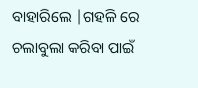ବାହାରିଲେ |ଗହଳି ରେ ଚଲାବୁଲା କରିବା ପାଇଁ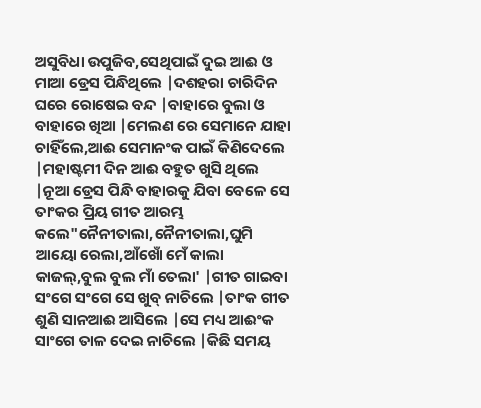ଅସୁବିଧା ଉପୁଜିବ,ସେଥିପାଇଁ ଦୁଇ ଆଈ ଓ ମାଆ ଡ୍ରେସ ପିନ୍ଧିଥିଲେ |ଦଶହରା ଚାରିଦିନ ଘରେ ରୋଷେଇ ବନ୍ଦ |ବାହାରେ ବୁଲା ଓ ବାହାରେ ଖିଆ |ମେଲଣ ରେ ସେମାନେ ଯାହା ଚାହିଁଲେ,ଆଈ ସେମାନଂକ ପାଇଁ କିଣିଦେଲେ |ମହାଷ୍ଟମୀ ଦିନ ଆଈ ବହୁତ ଖୁସି ଥିଲେ |ନୂଆ ଡ୍ରେସ ପିନ୍ଧି ବାହାରକୁ ଯିବା ବେଳେ ସେ ତାଂକର ପ୍ରିୟ ଗୀତ ଆରମ୍ଭ କଲେ"ନୈନୀତାଲା,ନୈନୀତାଲା,ଘୁମି ଆୟୋ ରେଲା,ଆଁଖୋଁ ମେଁ କାଲା କାଜଲ୍,ବୁଲ ବୁଲ ମାଁ ତେଲା' |ଗୀତ ଗାଇବା ସଂଗେ ସଂଗେ ସେ ଖୁବ୍ ନାଚିଲେ |ତାଂକ ଗୀତ ଶୁଣି ସାନଆଈ ଆସିଲେ |ସେ ମଧ୍ୟ ଆଈଂକ ସାଂଗେ ତାଳ ଦେଇ ନାଚିଲେ |କିଛି ସମୟ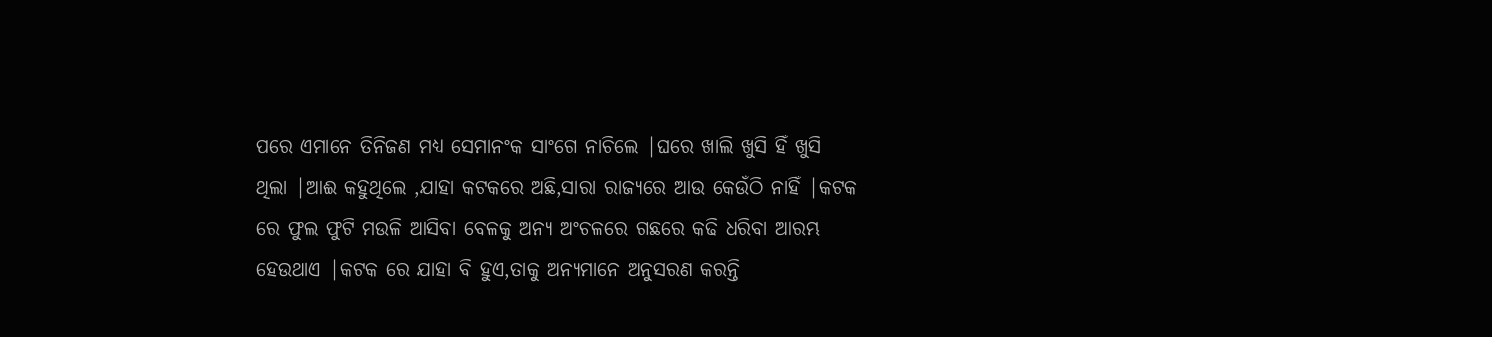ପରେ ଏମାନେ ତିନିଜଣ ମଧ୍ୟ ସେମାନଂକ ସାଂଗେ ନାଚିଲେ |ଘରେ ଖାଲି ଖୁସି ହିଁ ଖୁସି ଥିଲା |ଆଈ କହୁଥିଲେ ,ଯାହା କଟକରେ ଅଛି,ସାରା ରାଜ୍ୟରେ ଆଉ କେଉଁଠି ନାହିଁ |କଟକ ରେ ଫୁଲ ଫୁଟି ମଉଳି ଆସିବା ବେଳକୁ ଅନ୍ୟ ଅଂଚଳରେ ଗଛରେ କଢି ଧରିବା ଆରମ୍ଭ ହେଉଥାଏ |କଟକ ରେ ଯାହା ବି ହୁଏ,ତାକୁ ଅନ୍ୟମାନେ ଅନୁସରଣ କରନ୍ତି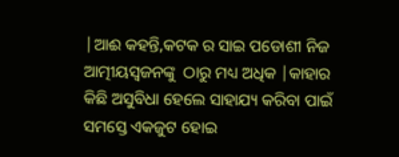|ଆଈ କହନ୍ତି,କଟକ ର ସାଇ ପଡୋଶୀ ନିଜ ଆତ୍ମୀୟସ୍ଵଜନଙ୍କୁ  ଠାରୁ ମଧ୍ୟ ଅଧିକ |କାହାର କିଛି ଅସୁବିଧା ହେଲେ ସାହାଯ୍ୟ କରିବା ପାଇଁ ସମସ୍ତେ ଏକଜୁଟ ହୋଇ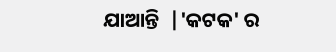ଯାଆନ୍ତି  |'କଟକ' ର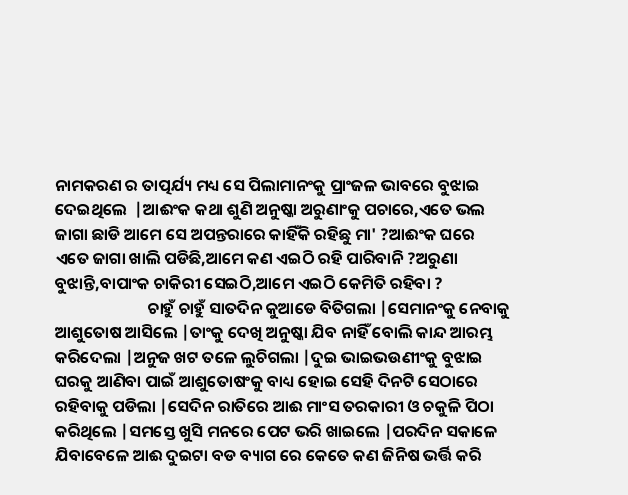ନାମକରଣ ର ତାତ୍ପର୍ଯ୍ୟ ମଧ୍ୟ ସେ ପିଲାମାନଂକୁ ପ୍ରାଂଜଳ ଭାବରେ ବୁଝାଇ ଦେଇଥିଲେ  |ଆଈଂକ କଥା ଶୁଣି ଅନୁଷ୍କା ଅରୁଣାଂକୁ ପଚାରେ,ଏତେ ଭଲ ଜାଗା ଛାଡି ଆମେ ସେ ଅପନ୍ତରାରେ କାହିଁକି ରହିଛୁ ମା' ?ଆଈଂକ ଘରେ ଏତେ ଜାଗା ଖାଲି ପଡିଛି,ଆମେ କଣ ଏଇଠି ରହି ପାରିବାନି ?ଅରୁଣା ବୁଝାନ୍ତି,ବାପାଂକ ଚାକିରୀ ସେଇଠି,ଆମେ ଏଇଠି କେମିତି ରହିବା ?
                         ଚାହୁଁ ଚାହୁଁ ସାତଦିନ କୁଆଡେ ବିତିଗଲା |ସେମାନଂକୁ ନେବାକୁ ଆଶୁତୋଷ ଆସିଲେ |ତାଂକୁ ଦେଖି ଅନୁଷ୍କା ଯିବ ନାହିଁ ବୋଲି କାନ୍ଦ ଆରମ୍ଭ କରିଦେଲା |ଅନୁଜ ଖଟ ତଳେ ଲୁଚିଗଲା |ଦୁଇ ଭାଇଭଉଣୀଂକୁ ବୁଝାଇ ଘରକୁ ଆଣିବା ପାଇଁ ଆଶୁତୋଷଂକୁ ବାଧ୍ୟ ହୋଇ ସେହି ଦିନଟି ସେଠାରେ ରହିବାକୁ ପଡିଲା |ସେଦିନ ରାତିରେ ଆଈ ମାଂସ ତରକାରୀ ଓ ଚକୁଳି ପିଠା କରିଥିଲେ |ସମସ୍ତେ ଖୁସି ମନରେ ପେଟ ଭରି ଖାଇଲେ |ପରଦିନ ସକାଳେ ଯିବାବେଳେ ଆଈ ଦୁଇଟା ବଡ ବ୍ୟାଗ ରେ କେତେ କଣ ଜିନିଷ ଭର୍ତ୍ତି କରି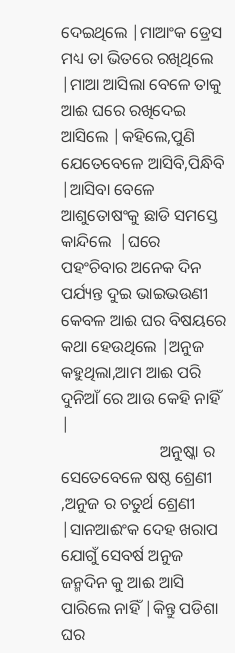ଦେଇଥିଲେ |ମାଆଂକ ଡ୍ରେସ ମଧ୍ୟ ତା ଭିତରେ ରଖିଥିଲେ |ମାଆ ଆସିଲା ବେଳେ ତାକୁ ଆଈ ଘରେ ରଖିଦେଇ ଆସିଲେ |କହିଲେ,ପୁଣି ଯେତେବେଳେ ଆସିବି,ପିନ୍ଧିବି |ଆସିବା ବେଳେ ଆଶୁତୋଷଂକୁ ଛାଡି ସମସ୍ତେ କାନ୍ଦିଲେ  |ଘରେ ପହଂଚିବାର ଅନେକ ଦିନ ପର୍ଯ୍ୟନ୍ତ ଦୁଇ ଭାଇଭଉଣୀ କେବଳ ଆଈ ଘର ବିଷୟରେ କଥା ହେଉଥିଲେ |ଅନୁଜ କହୁଥିଲା,ଆମ ଆଈ ପରି ଦୁନିଆଁ ରେ ଆଉ କେହି ନାହିଁ |
                        ଅନୁଷ୍କା ର ସେତେବେଳେ ଷଷ୍ଠ ଶ୍ରେଣୀ ,ଅନୁଜ ର ଚତୁର୍ଥ ଶ୍ରେଣୀ |ସାନଆଈଂକ ଦେହ ଖରାପ ଯୋଗୁଁ ସେବର୍ଷ ଅନୁଜ ଜନ୍ମଦିନ କୁ ଆଈ ଆସି ପାରିଲେ ନାହିଁ |କିନ୍ତୁ ପଡିଶା ଘର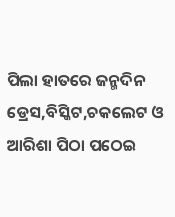ପିଲା ହାତରେ ଜନ୍ମଦିନ ଡ୍ରେସ,ବିସ୍କିଟ,ଚକଲେଟ ଓ ଆରିଶା ପିଠା ପଠେଇ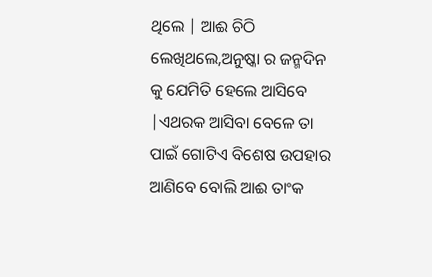ଥିଲେ | ଆଈ ଚିଠି ଲେଖିଥଲେ,ଅନୁଷ୍କା ର ଜନ୍ମଦିନ କୁ ଯେମିତି ହେଲେ ଆସିବେ |ଏଥରକ ଆସିବା ବେଳେ ତା ପାଇଁ ଗୋଟିଏ ବିଶେଷ ଉପହାର ଆଣିବେ ବୋଲି ଆଈ ତାଂକ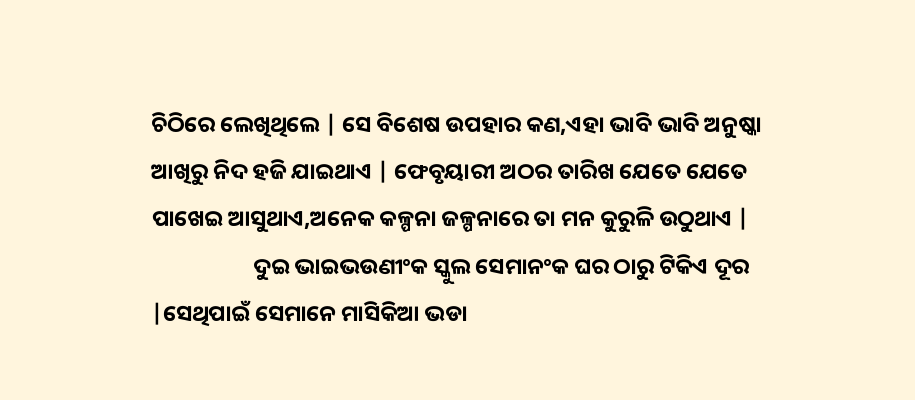ଚିଠିରେ ଲେଖିଥିଲେ | ସେ ବିଶେଷ ଉପହାର କଣ,ଏହା ଭାବି ଭାବି ଅନୁଷ୍କା  ଆଖିରୁ ନିଦ ହଜି ଯାଇଥାଏ | ଫେବୃୟାରୀ ଅଠର ତାରିଖ ଯେତେ ଯେତେ ପାଖେଇ ଆସୁଥାଏ,ଅନେକ କଳ୍ପନା ଜଳ୍ପନାରେ ତା ମନ କୁରୁଳି ଉଠୁଥାଏ |
                    ଦୁଇ ଭାଇଭଉଣୀଂକ ସ୍କୁଲ ସେମାନଂକ ଘର ଠାରୁ ଟିକିଏ ଦୂର |ସେଥିପାଇଁ ସେମାନେ ମାସିକିଆ ଭଡା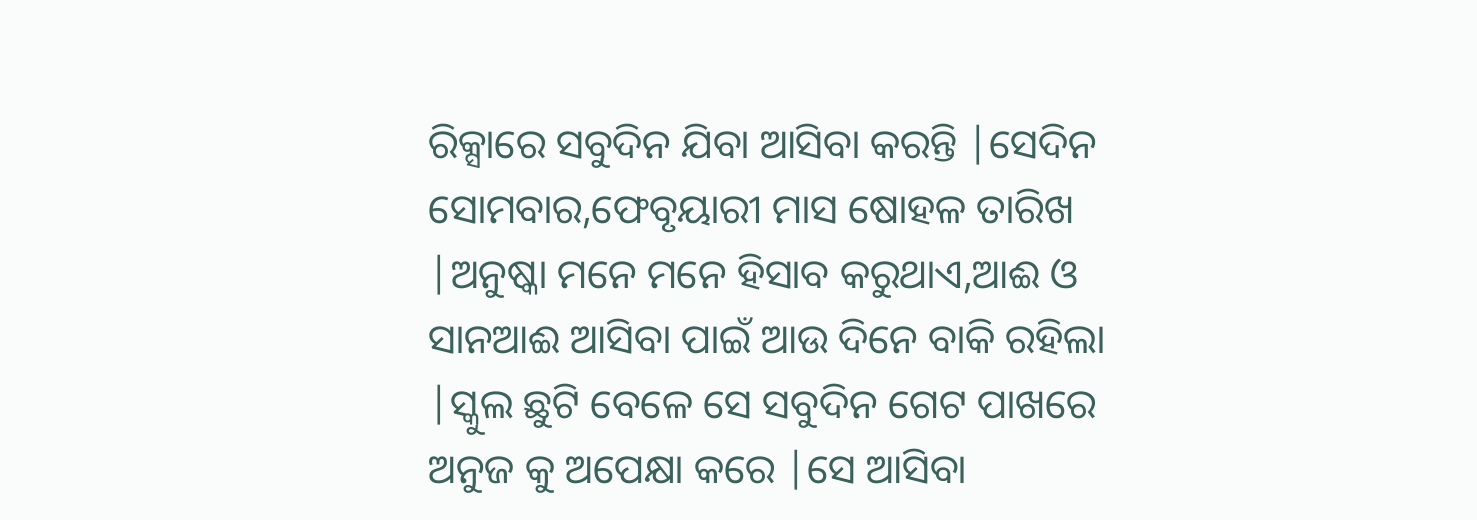ରିକ୍ସାରେ ସବୁଦିନ ଯିବା ଆସିବା କରନ୍ତି |ସେଦିନ ସୋମବାର,ଫେବୃୟାରୀ ମାସ ଷୋହଳ ତାରିଖ |ଅନୁଷ୍କା ମନେ ମନେ ହିସାବ କରୁଥାଏ,ଆଈ ଓ ସାନଆଈ ଆସିବା ପାଇଁ ଆଉ ଦିନେ ବାକି ରହିଲା |ସ୍କୁଲ ଛୁଟି ବେଳେ ସେ ସବୁଦିନ ଗେଟ ପାଖରେ ଅନୁଜ କୁ ଅପେକ୍ଷା କରେ |ସେ ଆସିବା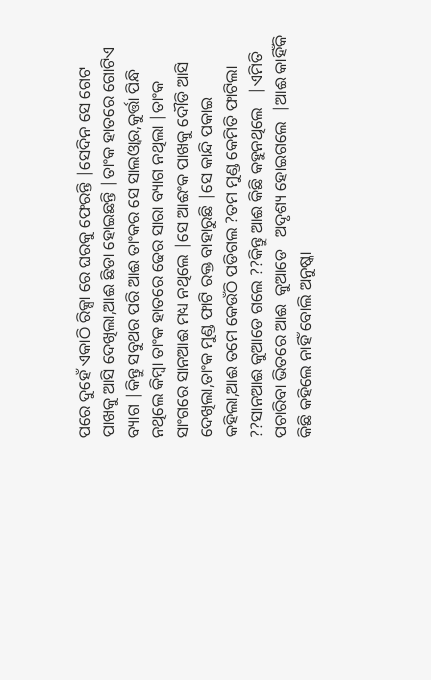ପରେ ଦୁହେଁ ଏକାଠି ରିକ୍ସା ରେ ଘରକୁ ଫେରନ୍ତି |ସେଦିନ ସେ ଗେଟ ପାଖକୁ ଆସି ଦେଖିଲା,ଆଈ ଛିଡା ହୋଇଛନ୍ତି |ତାଂକ ହାତରେ ଗୋଟିଏ ବ୍ୟାଗ |କିନ୍ତୁ ସବୁଥର ପରି ଆଈ ତାଂକର ସେ ସାଲଓ୍ଵାର,କୁର୍ତ୍ତା ପିନ୍ଧି ନଥିଲେ କିମ୍ବା ତାଂକ ହାତରେ ଢେର ସାରା ବ୍ୟାଗ ନଥିଲା |ତାଂକ ସାଂଗରେ ସାନଆଈ ମଧ୍ୟ ନଥିଲେ |ସେ ଆଈଂକ ପାଖକୁ ଦୌଡି ଆସି ଦେଖିଲା,ତାଂକ ମୁଣ୍ଡ ଫାଟି ରକ୍ତ ବାହାରୁଛି |ସେ କାନ୍ଦି ପକାଇ କହିଲା,ଆଈ ତମେ କେଉଁଠି ପଡିଗଲ ?ତମ ମୁଣ୍ଡ କେମିତି ଫାଟିଲା ??ସାନଆଈ କୁଆଡେ ଗଲେ ??କିନ୍ତୁ ଆଈ କିଛି କହୁନଥିଲେ   |ଏମିତି ପଚାରିବା ଭିତରେ ଆଈ  କୁଆଡେ   ଅଦୃଶ୍ୟ ହୋଇଗଲେ  |ଆଈ କାହିଁକି କିଛି କହିଲେ ନାହିଁ ବୋଲି ଅନୁଷ୍କା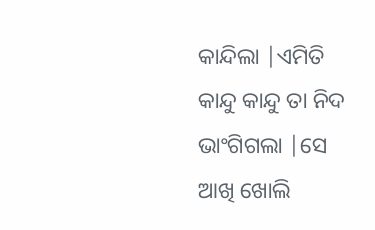କାନ୍ଦିଲା |ଏମିତି କାନ୍ଦୁ କାନ୍ଦୁ ତା ନିଦ ଭାଂଗିଗଲା |ସେ ଆଖି ଖୋଲି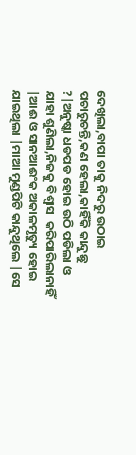ଦେଖିଲା,ବାପା ତାକୁ ନିଦରୁ ଉଠାଇ ପଚାରୁଚନ୍ତି,କଣ ହେଲା,କାହିଁକି କାନ୍ଦୁଛୁ ?|ଅନୁଷ୍କା ଧଡପଡ ହୋଇ ଉଠି ପଡିଲା ଓ  ଯାହା ଶୁଣିଲା,ନିଜକୁ ବିଶ୍ୱାସ  କରିପାରିଲାନାହିଁ |ଆଈ ଓ ସାନଆଈଂକ ଅକାଳମୃତ୍ୟୁ ହୋଇ ଯାଇଥିଲା |ମାଆ ମୁଣ୍ଡପିଟି କାନ୍ଦୁଥିଲେ |ସେ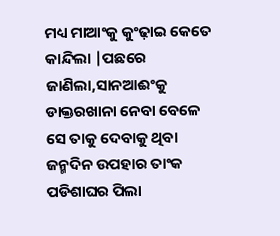ମଧ୍ୟ ମାଆଂକୁ କୁଂଢ଼ାଇ କେତେ କାନ୍ଦିଲା |ପଛରେ ଜାଣିଲା,ସାନଆଈଂକୁ ଡାକ୍ତରଖାନା ନେବା ବେଳେ ସେ ତାକୁ ଦେବାକୁ ଥିବା ଜନ୍ମଦିନ ଉପହାର ତାଂକ ପଡିଶାଘର ପିଲା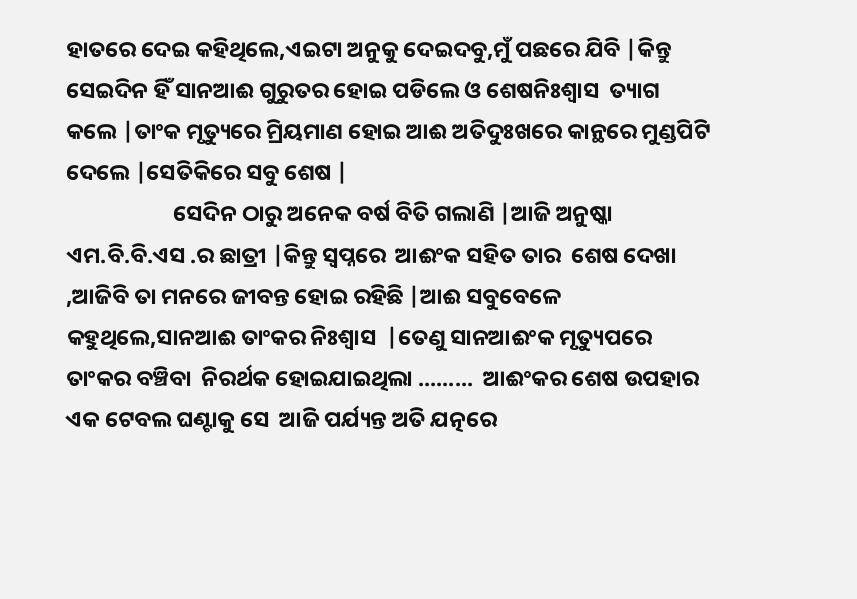ହାତରେ ଦେଇ କହିଥିଲେ,ଏଇଟା ଅନୁକୁ ଦେଇଦବୁ,ମୁଁ ପଛରେ ଯିବି |କିନ୍ତୁ ସେଇଦିନ ହିଁ ସାନଆଈ ଗୁରୁତର ହୋଇ ପଡିଲେ ଓ ଶେଷନିଃଶ୍ୱାସ  ତ୍ୟାଗ କଲେ |ତାଂକ ମୃତ୍ୟୁରେ ମ୍ରିୟମାଣ ହୋଇ ଆଈ ଅତିଦୁଃଖରେ କାନ୍ଥରେ ମୁଣ୍ଡପିଟି ଦେଲେ |ସେତିକିରେ ସବୁ ଶେଷ |
                     ସେଦିନ ଠାରୁ ଅନେକ ବର୍ଷ ବିତି ଗଲାଣି |ଆଜି ଅନୁଷ୍କା ଏମ.ବି.ବି.ଏସ .ର ଛାତ୍ରୀ |କିନ୍ତୁ ସ୍ୱପ୍ନରେ  ଆଈଂକ ସହିତ ତାର  ଶେଷ ଦେଖା ,ଆଜିବି ତା ମନରେ ଜୀବନ୍ତ ହୋଇ ରହିଛି |ଆଈ ସବୁବେଳେ କହୁଥିଲେ,ସାନଆଈ ତାଂକର ନିଃଶ୍ୱାସ  |ତେଣୁ ସାନଆଈଂକ ମୃତ୍ୟୁପରେ ତାଂକର ବଞ୍ଚିବା  ନିରର୍ଥକ ହୋଇଯାଇଥିଲା .........  ଆଈଂକର ଶେଷ ଉପହାର ଏକ ଟେବଲ ଘଣ୍ଟାକୁ ସେ  ଆଜି ପର୍ଯ୍ୟନ୍ତ ଅତି ଯତ୍ନରେ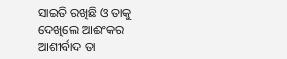ସାଇତି ରଖିଛି ଓ ତାକୁ ଦେଖିଲେ ଆଈଂକର ଆଶୀର୍ବାଦ ତା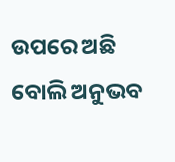ଉପରେ ଅଛି ବୋଲି ଅନୁଭବ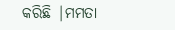କରିଛି |ମମତା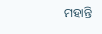ମହାନ୍ତି